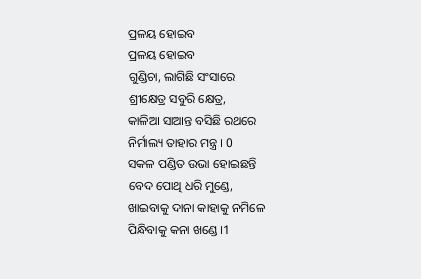ପ୍ରଳୟ ହୋଇବ
ପ୍ରଳୟ ହୋଇବ
ଗୁଣ୍ଡିଚା, ଲାଗିଛି ସଂସାରେ
ଶ୍ରୀକ୍ଷେତ୍ର ସବୁରି କ୍ଷେତ୍ର,
କାଳିଆ ସାଆନ୍ତ ବସିଛି ରଥରେ
ନିର୍ମାଲ୍ୟ ତାହାର ମନ୍ତ୍ର । 0
ସକଳ ପଣ୍ଡିତ ଉଭା ହୋଇଛନ୍ତି
ବେଦ ପୋଥି ଧରି ମୁଣ୍ଡେ,
ଖାଇବାକୁ ଦାନା କାହାକୁ ନମିଳେ
ପିନ୍ଧିବାକୁ କନା ଖଣ୍ଡେ ।1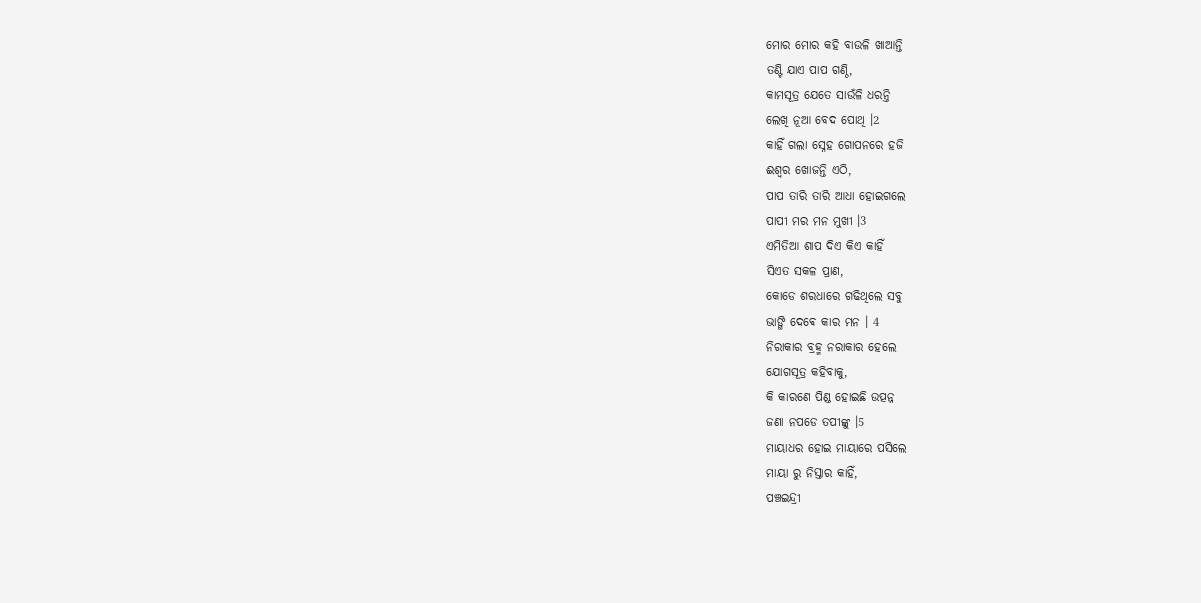ମୋର ମୋର କହି ବାଉଳି ଖାଆନ୍ତି
ତଣ୍ଟି ଯାଏ ପାପ ଗଣ୍ଠି,
କାମସୂତ୍ର ଯେତେ ସାଉଁଳି ଧରନ୍ତି
ଲେଖି ନୂଆ ବେଦ ପୋଥି ।2
କାହିଁ ଗଲା ସ୍ନେହ ଗୋପନରେ ହଜି
ଈଶ୍ୱର ଖୋଜନ୍ତି ଏଠି,
ପାପ ତାରି ତାରି ଆଧା ହୋଇଗଲେ
ପାପୀ ମର ମନ ମୁଖୀ ।3
ଏମିତିଆ ଶାପ ଦିଏ କିଏ କାହିଁ
ସିଏତ ସକଳ ପ୍ରାଣ,
କୋଡେ ଶରଧାରେ ଗଢିଥିଲେ ସବୁ
ଭାଙ୍ଗି ଦେଵେ କାର ମନ । 4
ନିରାକାର ବ୍ରହ୍ମ ନରାକାର ହେଲେ
ଯୋଗସୂତ୍ର କହିବାକୁ,
କି କାରଣେ ପିଣ୍ଡ ହୋଇଛି ଉତ୍ପନ୍ନ
ଜଣା ନପଡେ ତପୀଙ୍କୁ ।5
ମାୟାଧର ହୋଇ ମାୟାରେ ପସିଲେ
ମାୟା ରୁ ନିସ୍ତାର କାହିଁ,
ପଞ୍ଚଇନ୍ଦ୍ରୀ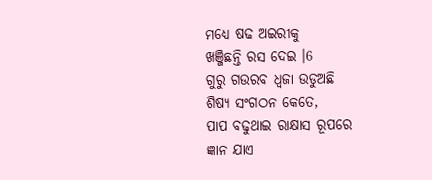ମଧ୍ୟେ ଷଢ ଅଇରୀକୁ
ଖଞ୍ଜିଛନ୍ତି ରସ ଦେଇ ।6
ଗୁରୁ ଗଉରବ ଧ୍ଵଜା ଉଡୁଅଛି
ଶିଷ୍ୟ ସଂଗଠନ କେତେ,
ପାପ ବଢୁଥାଇ ରାକ୍ଷାସ ରୂପରେ
ଜ୍ଞାନ ଯାଏ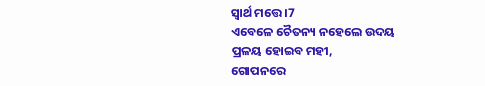ସ୍ଵାର୍ଥ ମତ୍ତେ ।7
ଏବେଳେ ଚୈତନ୍ୟ ନହେଲେ ଉଦୟ
ପ୍ରଳୟ ହୋଇବ ମହୀ,
ଗୋପନରେ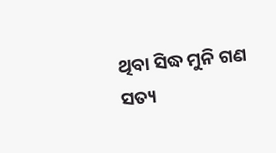ଥିବା ସିଦ୍ଧ ମୁନି ଗଣ
ସତ୍ୟ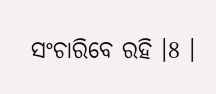ସଂଚାରିବେ ରହି ।8 ।